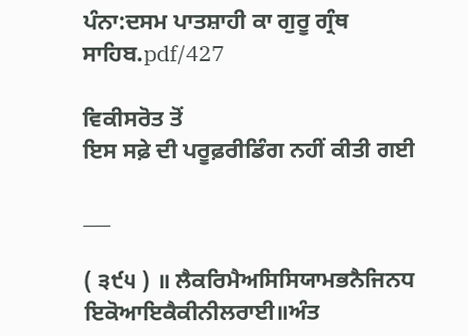ਪੰਨਾ:ਦਸਮ ਪਾਤਸ਼ਾਹੀ ਕਾ ਗੁਰੂ ਗ੍ਰੰਥ ਸਾਹਿਬ.pdf/427

ਵਿਕੀਸਰੋਤ ਤੋਂ
ਇਸ ਸਫ਼ੇ ਦੀ ਪਰੂਫ਼ਰੀਡਿੰਗ ਨਹੀਂ ਕੀਤੀ ਗਈ

___

( ੩੯੫ ) ॥ ਲੈਕਰਿਮੈਅਸਿਸਿਯਾਮਭਨੈਜਿਨਧ ਇਕੋਆਇਕੈਕੀਨੀਲਰਾਈ॥ਅੰਤ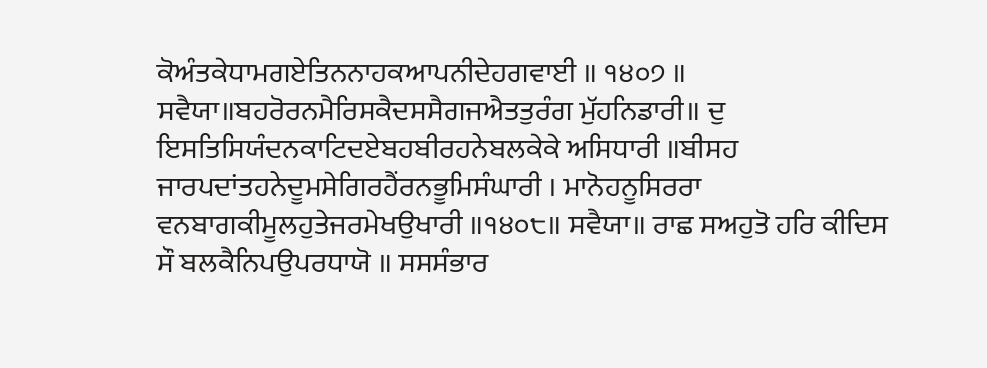ਕੋਅੰਤਕੇਧਾਮਗਏਤਿਨਨਾਹਕਆਪਨੀਦੇਹਗਵਾਈ ॥ ੧੪੦੭ ॥ ਸਵੈਯਾ॥ਬਹਰੋਰਨਮੈਰਿਸਕੈਦਸਸੈਗਜਐਤਤੁਰੰਗ ਮੁੱਹਨਿਡਾਰੀ॥ ਦੁ ਇਸਤਿਸਿਯੰਦਨਕਾਟਿਦਏਬਹਬੀਰਹਨੇਬਲਕੇਕੇ ਅਸਿਧਾਰੀ ॥ਬੀਸਹ ਜਾਰਪਦਾਂਤਹਨੇਦੂਮਸੇਗਿਰਹੈਂਰਨਭੂਮਿਸੰਘਾਰੀ । ਮਾਨੋਹਨੂਸਿਰਰਾ ਵਨਬਾਗਕੀਮੂਲਹੁਤੇਜਰਮੇਖਉਖਾਰੀ ॥੧੪੦੮॥ ਸਵੈਯਾ॥ ਰਾਛ ਸਅਹੁਤੋ ਹਰਿ ਕੀਦਿਸ ਸੌ ਬਲਕੈਨਿਪਉਪਰਧਾਯੋ ॥ ਸਸਸੰਭਾਰ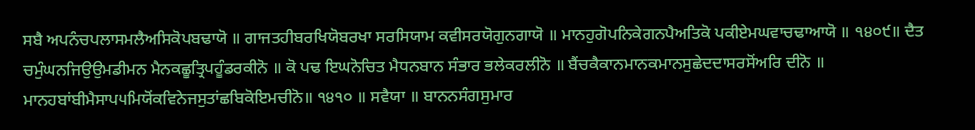ਸਬੈ ਅਪਨੰਚਪਲਾਸਮਲੈਅਸਿਕੋਪਬਢਾਯੋ ॥ ਗਾਜਤਹੀਬਰਖਿਯੋਬਰਖਾ ਸਰਸਿਯਾਮ ਕਵੀਸਰਯੋਗੁਨਗਾਯੋ ॥ ਮਾਨਹੁਗੋਪਨਿਕੇਗਨਪੈਅਤਿਕੋ ਪਕੀਏਮਘਵਾਚਢਾਆਯੋ ॥ ੧੪੦੯॥ ਦੈਤ ਚਮੁੰਘਨਜਿਉਉਮਡੀਮਨ ਮੈਨਕਛੂਤ੍ਰਿਪਹੂੰਡਰਕੀਨੋ ॥ ਕੋ ਪਢ ਇਘਨੋਚਿਤ ਮੈਧਨਬਾਨ ਸੰਭਾਰ ਭਲੇਕਰਲੀਨੋ ॥ ਬੈਂਚਕੈਕਾਨਮਾਨਕਮਾਨਸੁਛੇਦਦਾਸਰਸੋਂਅਰਿ ਦੀਨੋ ॥ ਮਾਨਹਬਾਂਬੀਮੈਸਾਪ੫ਮਿਯੋਂਕਵਿਨੇਜਸੁਤਾਂਛਬਿਕੋਇਮਚੀਨੋ॥ ੧੪੧੦ ॥ ਸਵੈਯਾ ॥ ਬਾਨਨਸੰਗਸੁਮਾਰ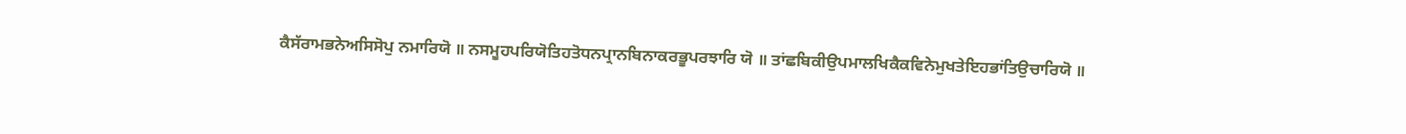ਕੈਸੱਰਾਮਭਨੇਅਸਿਸੋਪੁ ਨਮਾਰਿਯੋ ॥ ਨਸਮੂਹਪਰਿਯੋਤਿਹਤੋਧਨਪ੍ਰਾਨਬਿਨਾਕਰਭੂਪਰਝਾਰਿ ਯੋ ॥ ਤਾਂਛਬਿਕੀਉਪਮਾਲਖਿਕੈਕਵਿਨੇਮੁਖਤੇਇਹਭਾਂਤਿਉਚਾਰਿਯੋ ॥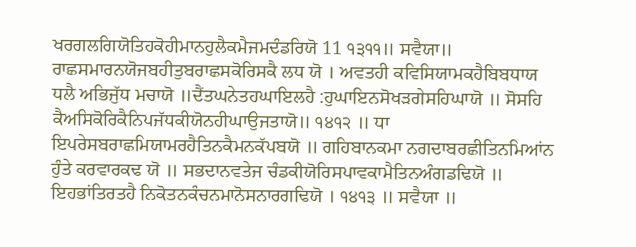ਖਰਗਲਗਿਯੋਤਿਹਕੋਹੀਮਾਨਹੁਲੈਕਮੈਜਮਦੰਡਰਿਯੋ 11 ੧੩੧੧॥ ਸਵੈਯਾ॥ ਰਾਛਸਮਾਰਨਯੋਜਬਹੀਤੁਬਰਾਛਸਕੋਰਿਸਕੈ ਲਧ ਯੋ । ਅਵਤਹੀ ਕਵਿਸਿਯਾਮਕਹੈਬਿਬਧਾਯ ਧਲੈ ਅਭਿਜੁੱਧ ਮਚਾਯੋ ॥ਦੈਂਤਘਨੇਤਹਘਾਇਲਹੈ :ਹੁਘਾਇਨਸੋਖੜਗੇਸਹਿਘਾਯੋ ॥ ਸੋਸਹਿ ਕੈਅਸਿਕੋਰਿਕੈਨਿਪਜੱਧਕੀਯੋਨਹੀਘਾਉਜਤਾਯੋ॥ ੧੪੧੨ ॥ ਧਾ ਇਪਰੇਸਬਰਾਛਮਿਯਾਮਰਹੈਤਿਨਕੈਮਨਕੱਪਬਯੋ ॥ ਗਹਿਬਾਨਕਮਾ ਨਗਦਾਬਰਛੀਤਿਨਮਿਆਂਨ ਹੁੰਤੇ ਕਰਵਾਰਕਢ ਯੋ ॥ ਸਭਦਾਨਵਤੇਜ ਚੰਡਕੀਯੋਰਿਸਪਾਵਕਾਮੈਤਿਨਅੰਗਡਢਿਯੋ ॥ ਇਹਭਾਂਤਿਰਤਹੈ ਨਿਕੋਤਨਕੰਚਨਮਾਨੋਸਨਾਰਗਢਿਯੋ । ੧੪੧੩ ॥ ਸਵੈਯਾ ॥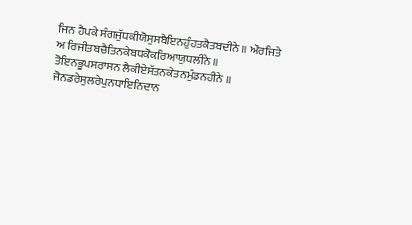ਜਿਨ ਹੈਪਕੇ ਸੰਗਜੁੱਧਕੀਯੋਸੁਸਬੈਇਨਹੁੰਹਤਕੈਤਬਦੀਨੇ ॥ ਔਰਜਿਤੇ ਅ ਰਿਜੀਤਬਚੈਤਿਨਕੇਬਧਕੋਕਰਿਆਯੁਧਲੀਨੇ ॥ ਤੋਇਨਭੂਪਸਰਾਸਨ ਲੈਕੀਏਸੱਤਨਕੇਤਨਮੁੰਡਨਹੀਨੇ ॥ ਜੋਨਡਰੇਸੁਲਰੇਪੁਨਧਾਇਨਿਦਾਨ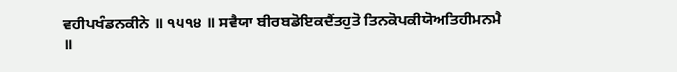ਵਹੀਪਖੰਡਨਕੀਨੇ ॥ ੧੫੧੪ ॥ ਸਵੈਯਾ ਬੀਰਬਡੋਇਕਦੈਂਤਹੁਤੋ ਤਿਨਕੋਪਕੀਯੋਅਤਿਹੀਮਨਮੈ ॥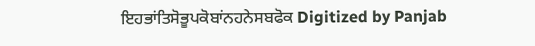ਇਹਭਾਂਤਿਸੋਭੂਪਕੋਬਾਂਨਹਨੇਸਬਫੋਕ Digitized by Panjab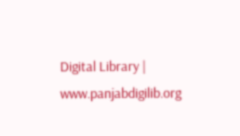Digital Library | www.panjabdigilib.org